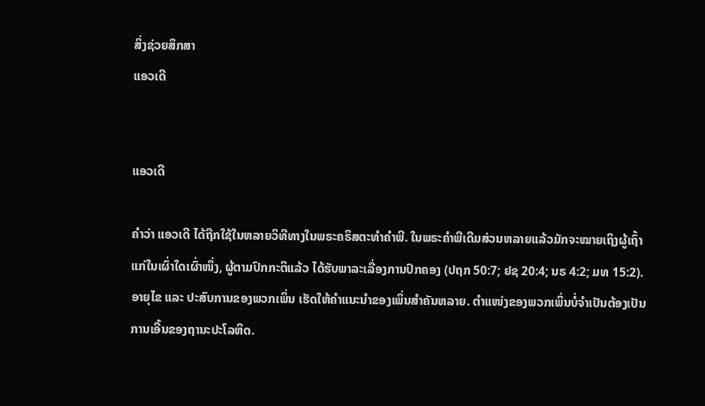ສິ່ງຊ່ວຍສຶກສາ
ແອວເດີ


ແອວເດີ

ຄຳວ່າ ແອວເດີ ໄດ້ຖືກໃຊ້ໃນຫລາຍວິທີທາງໃນພຣະຄຣິສຕະທຳຄຳພີ. ໃນພຣະຄຳພີເດີມສ່ວນຫລາຍແລ້ວມັກຈະໝາຍເຖິງຜູ້ເຖົ້າແກ່ໃນເຜົ່າໃດເຜົ່າໜຶ່ງ, ຜູ້ຕາມປົກກະຕິແລ້ວ ໄດ້ຮັບພາລະເລື່ອງການປົກຄອງ (ປຖກ 50:7; ຢຊ 20:4; ນຣ 4:2; ມທ 15:2). ອາຍຸໄຂ ແລະ ປະສົບການຂອງພວກເພິ່ນ ເຮັດໃຫ້ຄຳແນະນຳຂອງເພິ່ນສຳຄັນຫລາຍ. ຕຳແໜ່ງຂອງພວກເພິ່ນບໍ່ຈຳເປັນຕ້ອງເປັນການເອີ້ນຂອງຖານະປະໂລຫິດ.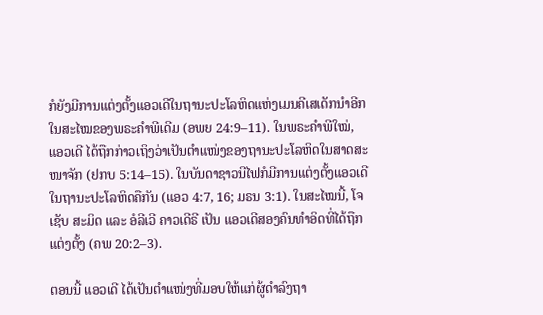ກໍຍັງມີການແຕ່ງຕັ້ງແອວເດີໃນຖານະປະໂລຫິດແຫ່ງເມນຄີເສເດັກນຳອີກໃນສະໄໝຂອງພຣະຄຳພີເດີມ (ອພຍ 24:9–11). ໃນພຣະຄຳພີໃໝ່, ແອວເດີ ໄດ້ຖືກກ່າວເຖິງວ່າເປັນຕຳແໜ່ງຂອງຖານະປະໂລຫິດໃນສາດສະໜາຈັກ (ຢກບ 5:14–15). ໃນບັນດາຊາວນີໄຟກໍມີການແຕ່ງຕັ້ງແອວເດີໃນຖານະປະໂລຫິດຄືກັນ (ແອວ 4:7, 16; ມຣນ 3:1). ໃນສະໄໝນີ້, ໂຈເຊັບ ສະມິດ ແລະ ອໍລີເວີ ຄາວເດີຣີ ເປັນ ແອວເດີສອງຄົນທຳອິດທີ່ໄດ້ຖືກແຕ່ງຕັ້ງ (ຄພ 20:2–3).

ຕອນນີ້ ແອວເດີ ໄດ້ເປັນຕຳແໜ່ງທີ່ມອບໃຫ້ແກ່ຜູ້ດຳລົງຖາ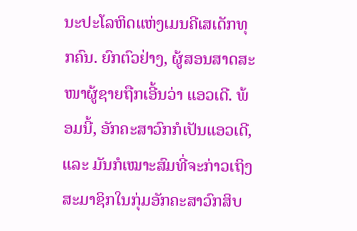ນະປະໂລຫິດແຫ່ງເມນຄີເສເດັກທຸກຄົນ. ຍົກຕົວຢ່າງ, ຜູ້ສອນສາດສະໜາຜູ້ຊາຍຖືກເອີ້ນວ່າ ແອວເດີ. ພ້ອມນີ້, ອັກຄະສາວົກກໍເປັນແອວເດີ, ແລະ ມັນກໍເໝາະສົມທີ່ຈະກ່າວເຖິງສະມາຊິກໃນກຸ່ມອັກຄະສາວົກສິບ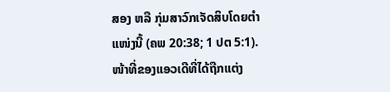ສອງ ຫລື ກຸ່ມສາວົກເຈັດສິບໂດຍຕຳແໜ່ງນີ້ (ຄພ 20:38; 1 ປຕ 5:1). ໜ້າທີ່ຂອງແອວເດີທີ່ໄດ້ຖືກແຕ່ງ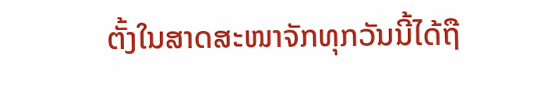ຕັ້ງໃນສາດສະໜາຈັກທຸກວັນນີ້ໄດ້ຖື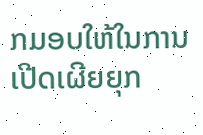ກມອບໃຫ້ໃນການເປີດເຜີຍຍຸກ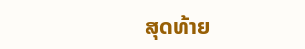ສຸດທ້າຍ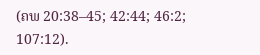(ຄພ 20:38–45; 42:44; 46:2; 107:12).